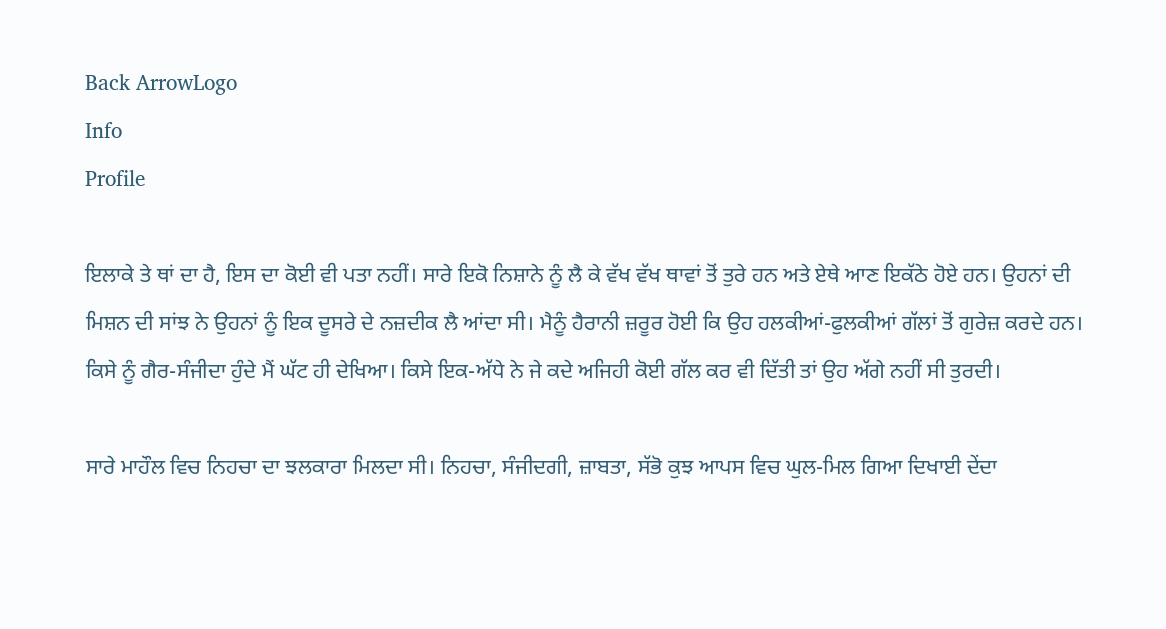Back ArrowLogo
Info
Profile

ਇਲਾਕੇ ਤੇ ਥਾਂ ਦਾ ਹੈ, ਇਸ ਦਾ ਕੋਈ ਵੀ ਪਤਾ ਨਹੀਂ। ਸਾਰੇ ਇਕੋ ਨਿਸ਼ਾਨੇ ਨੂੰ ਲੈ ਕੇ ਵੱਖ ਵੱਖ ਥਾਵਾਂ ਤੋਂ ਤੁਰੇ ਹਨ ਅਤੇ ਏਥੇ ਆਣ ਇਕੱਠੇ ਹੋਏ ਹਨ। ਉਹਨਾਂ ਦੀ ਮਿਸ਼ਨ ਦੀ ਸਾਂਝ ਨੇ ਉਹਨਾਂ ਨੂੰ ਇਕ ਦੂਸਰੇ ਦੇ ਨਜ਼ਦੀਕ ਲੈ ਆਂਦਾ ਸੀ। ਮੈਨੂੰ ਹੈਰਾਨੀ ਜ਼ਰੂਰ ਹੋਈ ਕਿ ਉਹ ਹਲਕੀਆਂ-ਫੁਲਕੀਆਂ ਗੱਲਾਂ ਤੋਂ ਗੁਰੇਜ਼ ਕਰਦੇ ਹਨ। ਕਿਸੇ ਨੂੰ ਗੈਰ-ਸੰਜੀਦਾ ਹੁੰਦੇ ਮੈਂ ਘੱਟ ਹੀ ਦੇਖਿਆ। ਕਿਸੇ ਇਕ-ਅੱਧੇ ਨੇ ਜੇ ਕਦੇ ਅਜਿਹੀ ਕੋਈ ਗੱਲ ਕਰ ਵੀ ਦਿੱਤੀ ਤਾਂ ਉਹ ਅੱਗੇ ਨਹੀਂ ਸੀ ਤੁਰਦੀ।

ਸਾਰੇ ਮਾਹੌਲ ਵਿਚ ਨਿਹਚਾ ਦਾ ਝਲਕਾਰਾ ਮਿਲਦਾ ਸੀ। ਨਿਹਚਾ, ਸੰਜੀਦਗੀ, ਜ਼ਾਬਤਾ, ਸੱਭੋ ਕੁਝ ਆਪਸ ਵਿਚ ਘੁਲ-ਮਿਲ ਗਿਆ ਦਿਖਾਈ ਦੇਂਦਾ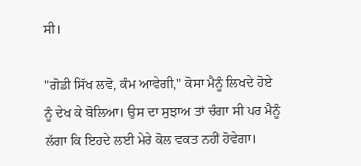ਸੀ।

"ਗੋਡੀ ਸਿੱਖ ਲਵੋ, ਕੰਮ ਆਵੇਗੀ," ਕੋਸਾ ਮੈਨੂੰ ਲਿਖਦੇ ਹੋਏ ਨੂੰ ਦੇਖ ਕੇ ਬੋਲਿਆ। ਉਸ ਦਾ ਸੁਝਾਅ ਤਾਂ ਚੰਗਾ ਸੀ ਪਰ ਮੈਨੂੰ ਲੱਗਾ ਕਿ ਇਹਦੇ ਲਈ ਮੇਰੇ ਕੋਲ ਵਕਤ ਨਹੀਂ ਹੋਵੇਗਾ।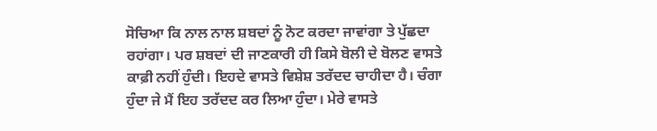ਸੋਚਿਆ ਕਿ ਨਾਲ ਨਾਲ ਸ਼ਬਦਾਂ ਨੂੰ ਨੋਟ ਕਰਦਾ ਜਾਵਾਂਗਾ ਤੇ ਪੁੱਛਦਾ ਰਹਾਂਗਾ। ਪਰ ਸ਼ਬਦਾਂ ਦੀ ਜਾਣਕਾਰੀ ਹੀ ਕਿਸੇ ਬੋਲੀ ਦੇ ਬੋਲਣ ਵਾਸਤੇ ਕਾਫ਼ੀ ਨਹੀਂ ਹੁੰਦੀ। ਇਹਦੇ ਵਾਸਤੇ ਵਿਸ਼ੇਸ਼ ਤਰੱਦਦ ਚਾਹੀਦਾ ਹੈ। ਚੰਗਾ ਹੁੰਦਾ ਜੇ ਮੈਂ ਇਹ ਤਰੱਦਦ ਕਰ ਲਿਆ ਹੁੰਦਾ। ਮੇਰੇ ਵਾਸਤੇ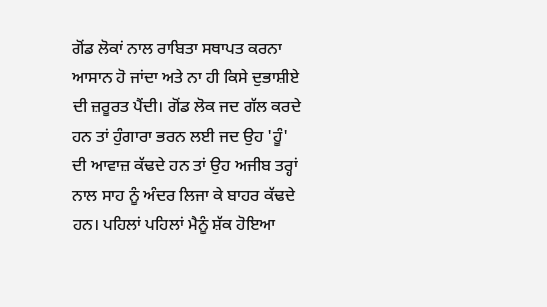ਗੋਂਡ ਲੋਕਾਂ ਨਾਲ ਰਾਬਿਤਾ ਸਥਾਪਤ ਕਰਨਾ ਆਸਾਨ ਹੋ ਜਾਂਦਾ ਅਤੇ ਨਾ ਹੀ ਕਿਸੇ ਦੁਭਾਸ਼ੀਏ ਦੀ ਜ਼ਰੂਰਤ ਪੈਂਦੀ। ਗੋਂਡ ਲੋਕ ਜਦ ਗੱਲ ਕਰਦੇ ਹਨ ਤਾਂ ਹੁੰਗਾਰਾ ਭਰਨ ਲਈ ਜਦ ਉਹ 'ਹੂੰ' ਦੀ ਆਵਾਜ਼ ਕੱਢਦੇ ਹਨ ਤਾਂ ਉਹ ਅਜੀਬ ਤਰ੍ਹਾਂ ਨਾਲ ਸਾਹ ਨੂੰ ਅੰਦਰ ਲਿਜਾ ਕੇ ਬਾਹਰ ਕੱਢਦੇ ਹਨ। ਪਹਿਲਾਂ ਪਹਿਲਾਂ ਮੈਨੂੰ ਸ਼ੱਕ ਹੋਇਆ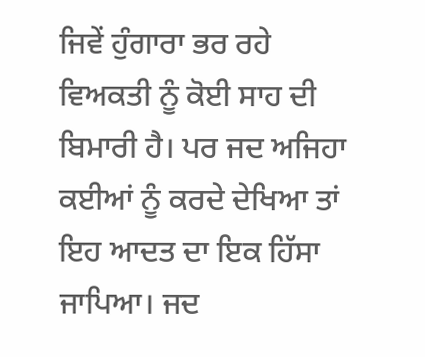ਜਿਵੇਂ ਹੁੰਗਾਰਾ ਭਰ ਰਹੇ ਵਿਅਕਤੀ ਨੂੰ ਕੋਈ ਸਾਹ ਦੀ ਬਿਮਾਰੀ ਹੈ। ਪਰ ਜਦ ਅਜਿਹਾ ਕਈਆਂ ਨੂੰ ਕਰਦੇ ਦੇਖਿਆ ਤਾਂ ਇਹ ਆਦਤ ਦਾ ਇਕ ਹਿੱਸਾ ਜਾਪਿਆ। ਜਦ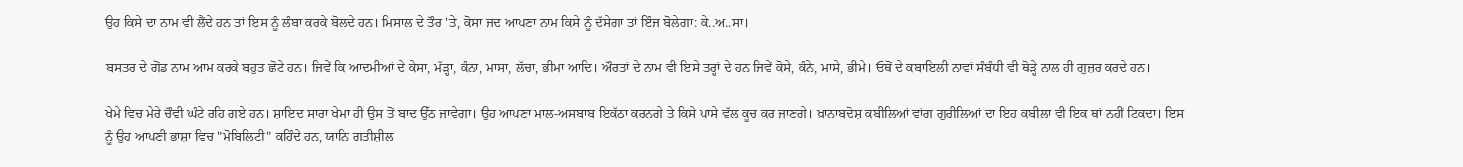ਉਹ ਕਿਸੇ ਦਾ ਨਾਮ ਵੀ ਲੈਂਦੇ ਹਨ ਤਾਂ ਇਸ ਨੂੰ ਲੰਬਾ ਕਰਕੇ ਬੋਲਦੇ ਹਨ। ਮਿਸਾਲ ਦੇ ਤੌਰ 'ਤੇ, ਕੋਸਾ ਜਦ ਆਪਣਾ ਨਾਮ ਕਿਸੇ ਨੂੰ ਦੱਸੇਗਾ ਤਾਂ ਇੰਜ ਬੋਲੇਗਾ: ਕੇ..ਅ..ਸਾ।

ਬਸਤਰ ਦੇ ਗੋਂਡ ਨਾਮ ਆਮ ਕਰਕੇ ਬਹੁਤ ਛੋਟੇ ਹਨ। ਜਿਵੇਂ ਕਿ ਆਦਮੀਆਂ ਦੇ ਕੇਸਾ, ਮੱੜ੍ਹਾ, ਕੰਨਾ, ਮਾਸਾ, ਲੱਚਾ, ਭੀਮਾ ਆਦਿ। ਔਰਤਾਂ ਦੇ ਨਾਮ ਵੀ ਇਸੇ ਤਰ੍ਹਾਂ ਦੇ ਹਨ ਜਿਵੇਂ ਕੋਸੇ, ਕੰਨੇ, ਮਾਸੇ, ਭੀਮੇ। ਓਥੋਂ ਦੇ ਕਬਾਇਲੀ ਨਾਵਾਂ ਸੰਬੰਧੀ ਵੀ ਥੋੜ੍ਹੇ ਨਾਲ ਹੀ ਗੁਜ਼ਰ ਕਰਦੇ ਹਨ।

ਖੇਮੇ ਵਿਚ ਮੇਰੇ ਚੌਵੀ ਘੰਟੇ ਰਹਿ ਗਏ ਹਨ। ਸ਼ਾਇਦ ਸਾਰਾ ਖੇਮਾ ਹੀ ਉਸ ਤੋਂ ਬਾਦ ਉੱਠ ਜਾਵੇਗਾ। ਉਹ ਆਪਣਾ ਮਾਲ-ਅਸਬਾਬ ਇਕੱਠਾ ਕਰਨਗੇ ਤੇ ਕਿਸੇ ਪਾਸੇ ਵੱਲ ਕੂਚ ਕਰ ਜਾਣਗੇ। ਖ਼ਾਨਾਬਦੋਸ਼ ਕਬੀਲਿਆਂ ਵਾਂਗ ਗੁਰੀਲਿਆਂ ਦਾ ਇਹ ਕਬੀਲਾ ਵੀ ਇਕ ਥਾਂ ਨਹੀਂ ਟਿਕਦਾ। ਇਸ ਨੂੰ ਉਹ ਆਪਣੀ ਭਾਸ਼ਾ ਵਿਚ "ਮੋਬਿਲਿਟੀ" ਕਹਿੰਦੇ ਹਨ, ਯਾਨਿ ਗਤੀਸ਼ੀਲ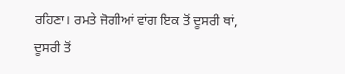ਰਹਿਣਾ। ਰਮਤੇ ਜੋਗੀਆਂ ਵਾਂਗ ਇਕ ਤੋਂ ਦੂਸਰੀ ਥਾਂ, ਦੂਸਰੀ ਤੋਂ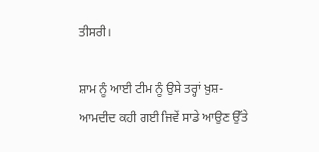ਤੀਸਰੀ।

ਸ਼ਾਮ ਨੂੰ ਆਈ ਟੀਮ ਨੂੰ ਉਸੇ ਤਰ੍ਹਾਂ ਖ਼ੁਸ਼-ਆਮਦੀਦ ਕਹੀ ਗਈ ਜਿਵੇਂ ਸਾਡੇ ਆਉਣ ਉੱਤੇ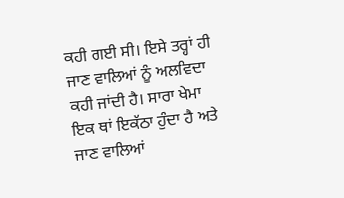ਕਹੀ ਗਈ ਸੀ। ਇਸੇ ਤਰ੍ਹਾਂ ਹੀ ਜਾਣ ਵਾਲਿਆਂ ਨੂੰ ਅਲਵਿਦਾ ਕਹੀ ਜਾਂਦੀ ਹੈ। ਸਾਰਾ ਖੇਮਾ ਇਕ ਥਾਂ ਇਕੱਠਾ ਹੁੰਦਾ ਹੈ ਅਤੇ ਜਾਣ ਵਾਲਿਆਂ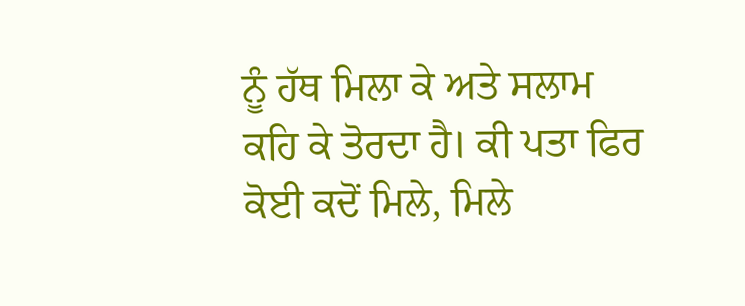ਨੂੰ ਹੱਥ ਮਿਲਾ ਕੇ ਅਤੇ ਸਲਾਮ ਕਹਿ ਕੇ ਤੋਰਦਾ ਹੈ। ਕੀ ਪਤਾ ਫਿਰ ਕੋਈ ਕਦੋਂ ਮਿਲੇ, ਮਿਲੇ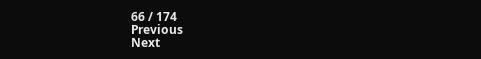66 / 174
Previous
Next